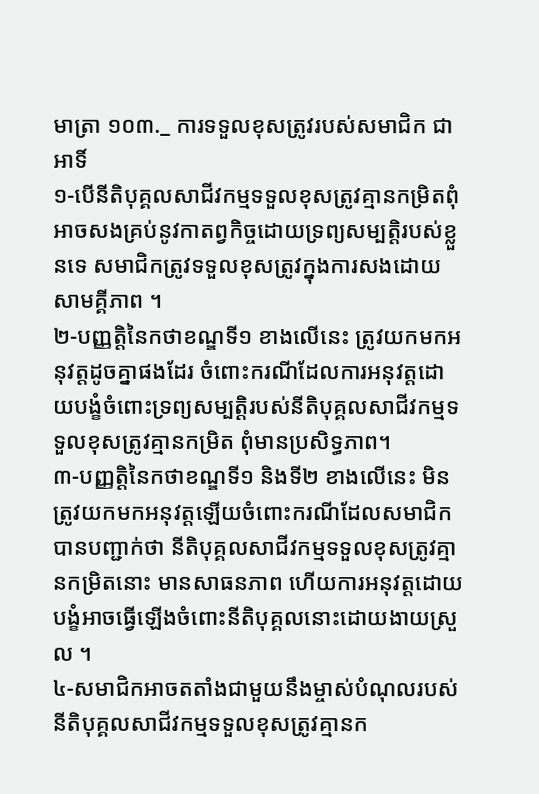មាត្រា ១០៣._ ការទទួលខុសត្រូវរបស់សមាជិក ជាអាទិ៍
១-បើនីតិបុគ្គលសាជីវកម្មទទួលខុសត្រូវគ្មានកម្រិតពុំអាចសងគ្រប់នូវកាតព្វកិច្ចដោយទ្រព្យសម្បត្ដិរបស់ខ្លួនទេ សមាជិកត្រូវទទួលខុសត្រូវក្នុងការសងដោយសាមគ្គីភាព ។
២-បញ្ញត្ដិនៃកថាខណ្ឌទី១ ខាងលើនេះ ត្រូវយកមកអនុវត្ដដូចគ្នាផងដែរ ចំពោះករណីដែលការអនុវត្ដដោយបង្ខំចំពោះទ្រព្យសម្បត្ដិរបស់នីតិបុគ្គលសាជីវកម្មទទួលខុសត្រូវគ្មានកម្រិត ពុំមានប្រសិទ្ធភាព។
៣-បញ្ញត្ដិនៃកថាខណ្ឌទី១ និងទី២ ខាងលើនេះ មិនត្រូវយកមកអនុវត្ដឡើយចំពោះករណីដែលសមាជិកបានបញ្ជាក់ថា នីតិបុគ្គលសាជីវកម្មទទួលខុសត្រូវគ្មានកម្រិតនោះ មានសាធនភាព ហើយការអនុវត្ដដោយបង្ខំអាចធ្វើឡើងចំពោះនីតិបុគ្គលនោះដោយងាយស្រួល ។
៤-សមាជិកអាចតតាំងជាមួយនឹងម្ចាស់បំណុលរបស់នីតិបុគ្គលសាជីវកម្មទទួលខុសត្រូវគ្មានក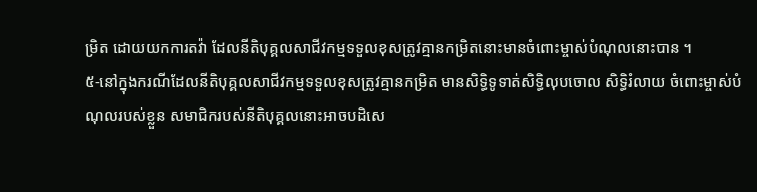ម្រិត ដោយយកការតវ៉ា ដែលនីតិបុគ្គលសាជីវកម្មទទួលខុសត្រូវគ្មានកម្រិតនោះមានចំពោះម្ចាស់បំណុលនោះបាន ។
៥-នៅក្នុងករណីដែលនីតិបុគ្គលសាជីវកម្មទទួលខុសត្រូវគ្មានកម្រិត មានសិទ្ធិទូទាត់សិទ្ធិលុបចោល សិទ្ធិរំលាយ ចំពោះម្ចាស់បំណុលរបស់ខ្លួន សមាជិករបស់នីតិបុគ្គលនោះអាចបដិសេ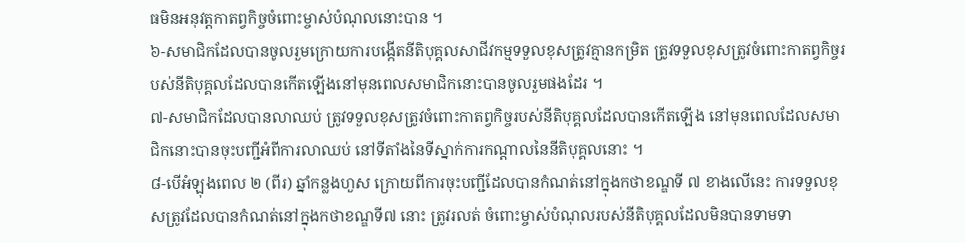ធមិនអនុវត្ដកាតព្វកិច្ចចំពោះម្ចាស់បំណុលនោះបាន ។
៦-សមាជិកដែលបានចូលរួមក្រោយការបង្កើតនីតិបុគ្គលសាជីវកម្មទទួលខុសត្រូវគ្មានកម្រិត ត្រូវទទួលខុសត្រូវចំពោះកាតព្វកិច្ចរបស់នីតិបុគ្គលដែលបានកើតឡើងនៅមុនពេលសមាជិកនោះបានចូលរួមផងដែរ ។
៧-សមាជិកដែលបានលាឈប់ ត្រូវទទួលខុសត្រូវចំពោះកាតព្វកិច្ចរបស់នីតិបុគ្គលដែលបានកើតឡើង នៅមុនពេលដែលសមាជិកនោះបានចុះបញ្ជីអំពីការលាឈប់ នៅទីតាំងនៃទីស្នាក់ការកណ្ដាលនៃនីតិបុគ្គលនោះ ។
៨-បើអំឡុងពេល ២ (ពីរ) ឆ្នាំកន្លងហួស ក្រោយពីការចុះបញ្ជីដែលបានកំណត់នៅក្នុងកថាខណ្ឌទី ៧ ខាងលើនេះ ការទទួលខុសត្រូវដែលបានកំណត់នៅក្នុងកថាខណ្ឌទី៧ នោះ ត្រូវរលត់ ចំពោះម្ចាស់បំណុលរបស់នីតិបុគ្គលដែលមិនបានទាមទា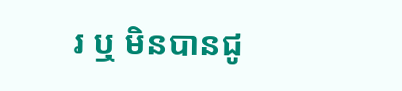រ ឬ មិនបានជូ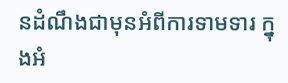នដំណឹងជាមុនអំពីការទាមទារ ក្នុងអំ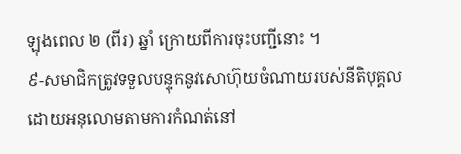ឡុងពេល ២ (ពីរ) ឆ្នាំ ក្រោយពីការចុះបញ្ជីនោះ ។
៩-សមាជិកត្រូវទទួលបន្ទុកនូវសោហ៊ុយចំណាយរបស់នីតិបុគ្គល ដោយអនុលោមតាមការកំណត់នៅ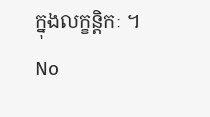ក្នុងលក្ខន្ដិកៈ ។
No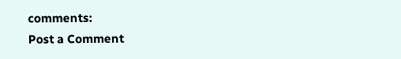comments:
Post a Comment